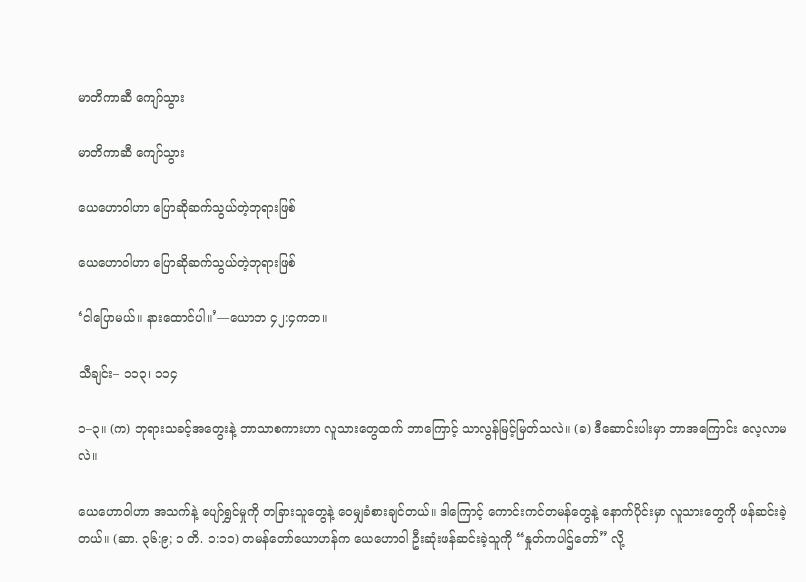မာတိကာဆီ ကျော်သွား

မာတိကာဆီ ကျော်သွား

ယေဟောဝါဟာ ပြောဆိုဆက်သွယ်တဲ့ဘုရားဖြစ်

ယေဟောဝါဟာ ပြောဆိုဆက်သွယ်တဲ့ဘုရားဖြစ်

‘ငါပြောမယ်။ နားထောင်ပါ။’—ယောဘ ၄၂:၄ကဘ။

သီချင်း– ၁၁၃၊ ၁၁၄

၁–၃။ (က) ဘုရားသခင့်အတွေးနဲ့ ဘာသာစကားဟာ လူသားတွေထက် ဘာကြောင့် သာလွန်မြင့်မြတ်သလဲ။ (ခ) ဒီဆောင်းပါးမှာ ဘာအကြောင်း လေ့လာမလဲ။

ယေဟောဝါဟာ အသက်နဲ့ ပျော်ရွှင်မှုကို တခြားသူတွေနဲ့ ဝေမျှခံစားချင်တယ်။ ဒါကြောင့် ကောင်းကင်တမန်တွေနဲ့ နောက်ပိုင်းမှာ လူသားတွေကို ဖန်ဆင်းခဲ့တယ်။ (ဆာ. ၃၆:၉; ၁ တိ. ၁:၁၁) တမန်တော်ယောဟန်က ယေဟောဝါ ဦးဆုံးဖန်ဆင်းခဲ့သူကို “နှုတ်ကပါဌ်တော်” လို့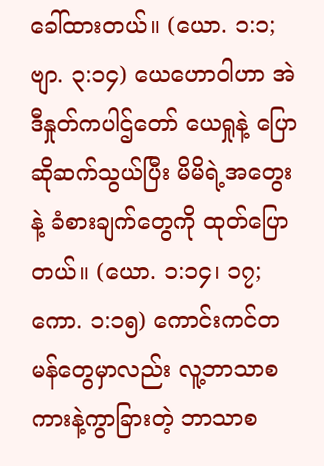ခေါ်ထားတယ်။ (ယော. ၁:၁; ဗျာ. ၃:၁၄) ယေဟောဝါဟာ အဲဒီနှုတ်ကပါဌ်တော် ယေရှုနဲ့ ပြောဆိုဆက်သွယ်ပြီး မိမိရဲ့အတွေးနဲ့ ခံစားချက်တွေကို ထုတ်ပြောတယ်။ (ယော. ၁:၁၄၊ ၁၇; ကော. ၁:၁၅) ကောင်းကင်တမန်တွေမှာလည်း လူ့ဘာသာစကားနဲ့ကွာခြားတဲ့ ဘာသာစ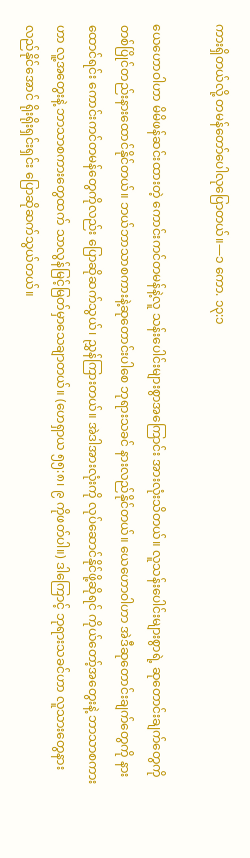ကားရှိတယ်လို့ တမန်တော်ပေါလုပြောတယ်။—၁ ကော. ၁၃:၁

ယေဟောဝါဟာ မိမိဖန်ဆင်းထားတဲ့ ကောင်းကင်တမန်နဲ့လူ သန်းပေါင်းများစွာအကြောင်း အားလုံးသိတယ်။ လူသန်းပေါင်းများစွာရဲ့ ဆုတောင်းချက်တွေကို တစ်ပြိုင်တည်းနားထောင်နိုင်တယ်။ ဘယ်ဘာသာစကားနဲ့ဆုတောင်းပါစေ ဘုရားသခင် နားလည်နိုင်တယ်။ ယေဟောဝါဟာ အဲဒီဆုတောင်းချက်တွေကို နားထောင်ရင်း ကောင်းကင်တမန်တွေကိုလည်း ပြောဆိုဆက်သွယ်၊ ညွှန်ကြားတယ်။ အဲဒါအားလုံးကို လုပ်ဆောင်နိုင်ဖို့ဆိုရင် ကိုယ်တော့်အတွေးနဲ့ ဘာသာစကားဟာ လူ့အတွေးနဲ့ ဘာသာစကားတွေထက် သာလွန်မြင့်မြတ်မှာသေချာတယ်။ (ဟေရှာယ ၅၅:၈၊ ၉ ကိုဖတ်ပါ။) ဒါကြောင့် ဘုရားသခင်ဟာ လူသားတွေနားလည်နိုင်အောင် ရိုးရိုးရှင်းရှင်း ပြောဆိုဆက်သွယ်တယ်။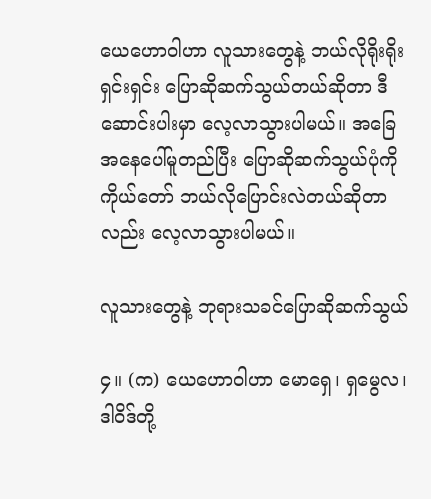ယေဟောဝါဟာ လူသားတွေနဲ့ ဘယ်လိုရိုးရိုးရှင်းရှင်း ပြောဆိုဆက်သွယ်တယ်ဆိုတာ ဒီဆောင်းပါးမှာ လေ့လာသွားပါမယ်။ အခြေအနေပေါ်မူတည်ပြီး ပြောဆိုဆက်သွယ်ပုံကို ကိုယ်တော် ဘယ်လိုပြောင်းလဲတယ်ဆိုတာလည်း လေ့လာသွားပါမယ်။

လူသားတွေနဲ့ ဘုရားသခင်ပြောဆိုဆက်သွယ်

၄။ (က) ယေဟောဝါဟာ မောရှေ၊ ရှမွေလ၊ ဒါဝိဒ်တို့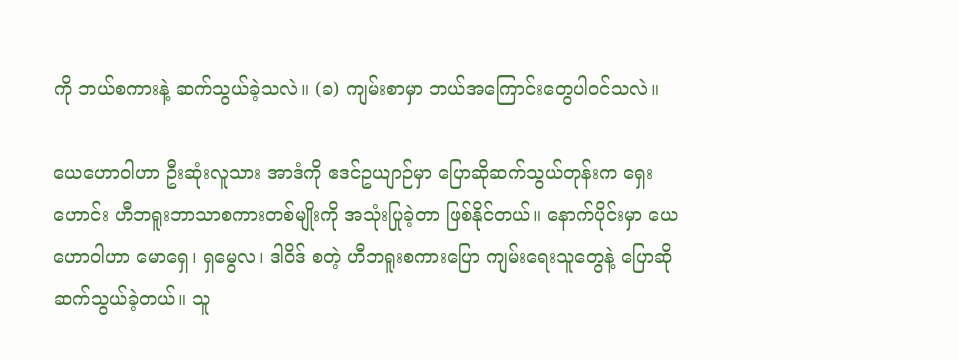ကို ဘယ်စကားနဲ့ ဆက်သွယ်ခဲ့သလဲ။ (ခ) ကျမ်းစာမှာ ဘယ်အကြောင်းတွေပါဝင်သလဲ။

ယေဟောဝါဟာ ဦးဆုံးလူသား အာဒံကို ဧဒင်ဥယျာဉ်မှာ ပြောဆိုဆက်သွယ်တုန်းက ရှေးဟောင်း ဟီဘရူးဘာသာစကားတစ်မျိုးကို အသုံးပြုခဲ့တာ ဖြစ်နိုင်တယ်။ နောက်ပိုင်းမှာ ယေဟောဝါဟာ မောရှေ၊ ရှမွေလ၊ ဒါဝိဒ် စတဲ့ ဟီဘရူးစကားပြော ကျမ်းရေးသူတွေနဲ့ ပြောဆိုဆက်သွယ်ခဲ့တယ်။ သူ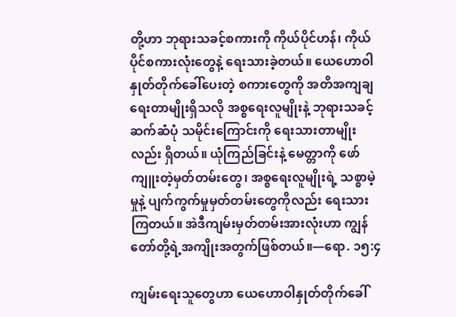တို့ဟာ ဘုရားသခင့်စကားကို ကိုယ်ပိုင်ဟန်၊ ကိုယ်ပိုင်စကားလုံးတွေနဲ့ ရေးသားခဲ့တယ်။ ယေဟောဝါနှုတ်တိုက်ခေါ်ပေးတဲ့ စကားတွေကို အတိအကျချရေးတာမျိုးရှိသလို အစ္စရေးလူမျိုးနဲ့ ဘုရားသခင့်ဆက်ဆံပုံ သမိုင်းကြောင်းကို ရေးသားတာမျိုးလည်း ရှိတယ်။ ယုံကြည်ခြင်းနဲ့ မေတ္တာကို ဖော်ကျူးတဲ့မှတ်တမ်းတွေ၊ အစ္စရေးလူမျိုးရဲ့ သစ္စာမဲ့မှုနဲ့ ပျက်ကွက်မှုမှတ်တမ်းတွေကိုလည်း ရေးသားကြတယ်။ အဲဒီကျမ်းမှတ်တမ်းအားလုံးဟာ ကျွန်တော်တို့ရဲ့အကျိုးအတွက်ဖြစ်တယ်။—ရော. ၁၅:၄

ကျမ်းရေးသူတွေဟာ ယေဟောဝါနှုတ်တိုက်ခေါ်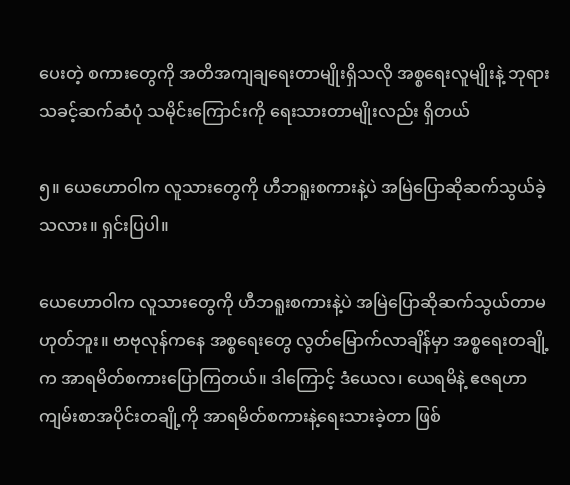ပေးတဲ့ စကားတွေကို အတိအကျချရေးတာမျိုးရှိသလို အစ္စရေးလူမျိုးနဲ့ ဘုရားသခင့်ဆက်ဆံပုံ သမိုင်းကြောင်းကို ရေးသားတာမျိုးလည်း ရှိတယ်

၅။ ယေဟောဝါက လူသားတွေကို ဟီဘရူးစကားနဲ့ပဲ အမြဲပြောဆိုဆက်သွယ်ခဲ့သလား။ ရှင်းပြပါ။

ယေဟောဝါက လူသားတွေကို ဟီဘရူးစကားနဲ့ပဲ အမြဲပြောဆိုဆက်သွယ်တာမဟုတ်ဘူး။ ဗာဗုလုန်ကနေ အစ္စရေးတွေ လွတ်မြောက်လာချိန်မှာ အစ္စရေးတချို့က အာရမိတ်စကားပြောကြတယ်။ ဒါကြောင့် ဒံယေလ၊ ယေရမိနဲ့ ဧဇရဟာ ကျမ်းစာအပိုင်းတချို့ကို အာရမိတ်စကားနဲ့ရေးသားခဲ့တာ ဖြစ်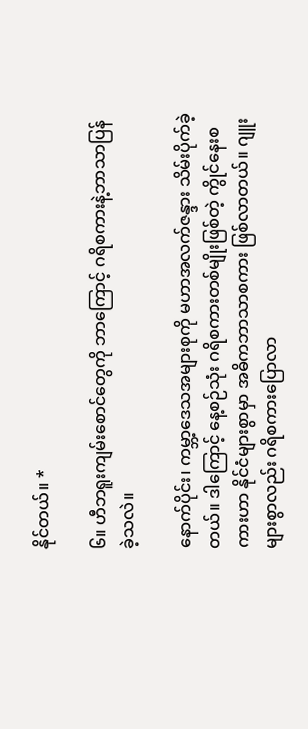နိုင်တယ်။ *

၆။ ဟီဘရူးကျမ်းစောင်တွေကို ဘာကြောင့် ဂရိစကားနဲ့ဘာသာပြန်ခဲ့သလဲ။

နောက်ပိုင်း၊ ကမ္ဘာ့ဒေသအများစုကို မဟာအလက်ဇန္ဒား သိမ်းပိုက်ခဲ့တယ်။ ဒါကြောင့် နေ့စဉ်သုံး ဂရိစကားတစ်မျိုးဖြစ်တဲ့ ကွိုင်နေးစကားဟာ နိုင်ငံများစွာမှာ အဓိကဘာသာစကား ဖြစ်လာတယ်။ ဂျူးများစွာလည်း ဂရိစကားပြောလာ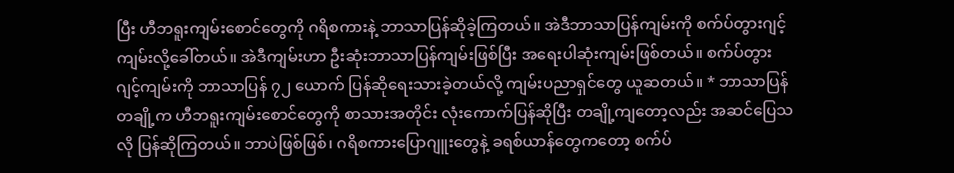ပြီး ဟီဘရူးကျမ်းစောင်တွေကို ဂရိစကားနဲ့ ဘာသာပြန်ဆိုခဲ့ကြတယ်။ အဲဒီဘာသာပြန်ကျမ်းကို စက်ပ်တွားဂျင့်ကျမ်းလို့ခေါ်တယ်။ အဲဒီကျမ်းဟာ ဦးဆုံးဘာသာပြန်ကျမ်းဖြစ်ပြီး အရေးပါဆုံးကျမ်းဖြစ်တယ်။ စက်ပ်တွားဂျင့်ကျမ်းကို ဘာသာပြန် ၇၂ ယောက် ပြန်ဆိုရေးသားခဲ့တယ်လို့ ကျမ်းပညာရှင်တွေ ယူဆတယ်။ * ဘာသာပြန်တချို့က ဟီဘရူးကျမ်းစောင်တွေကို စာသားအတိုင်း လုံးကောက်ပြန်ဆိုပြီး တချို့ကျတော့လည်း အဆင်ပြေသလို ပြန်ဆိုကြတယ်။ ဘာပဲဖြစ်ဖြစ်၊ ဂရိစကားပြောဂျူးတွေနဲ့ ခရစ်ယာန်တွေကတော့ စက်ပ်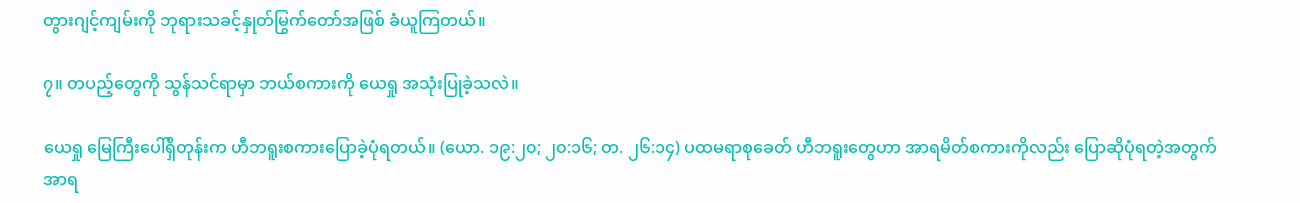တွားဂျင့်ကျမ်းကို ဘုရားသခင့်နှုတ်မြွက်တော်အဖြစ် ခံယူကြတယ်။

၇။ တပည့်တွေကို သွန်သင်ရာမှာ ဘယ်စကားကို ယေရှု အသုံးပြုခဲ့သလဲ။

ယေရှု မြေကြီးပေါ်ရှိတုန်းက ဟီဘရူးစကားပြောခဲ့ပုံရတယ်။ (ယော. ၁၉:၂၀; ၂၀:၁၆; တ. ၂၆:၁၄) ပထမရာစုခေတ် ဟီဘရူးတွေဟာ အာရမိတ်စကားကိုလည်း ပြောဆိုပုံရတဲ့အတွက် အာရ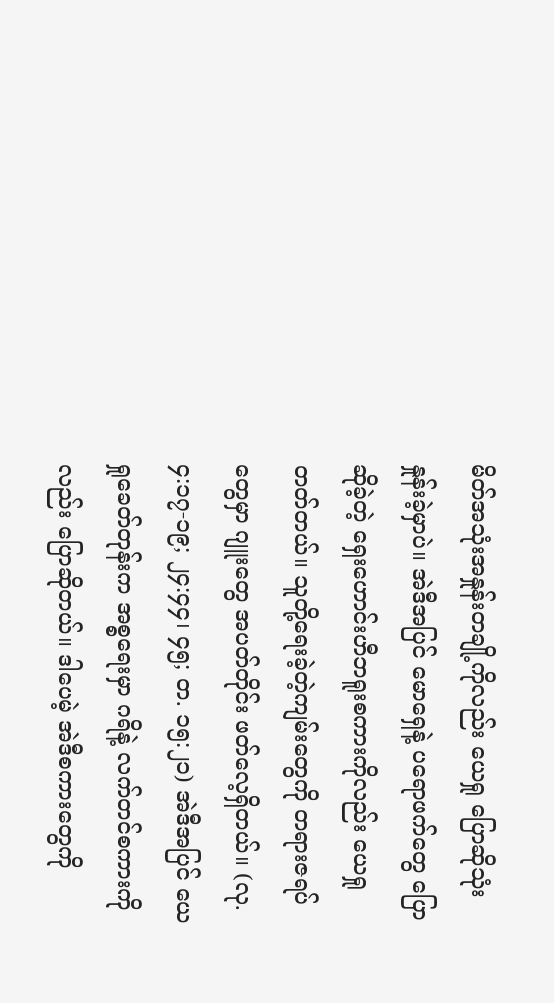မိတ်အသုံးအနှုန်းတချို့ကိုလည်း ယေရှု ပြောဆိုသုံးနှုန်းခဲ့မှာပဲ။ အဲဒီအပြင် မောရှေနဲ့ ပရောဖက်တွေ ပြောဆိုခဲ့တဲ့ ရှေးဟောင်းဟီဘရူးစကားကိုလည်း ယေရှုတတ်တယ်။ သူတို့ရေးခဲ့တဲ့ကျမ်းတွေကို တရားဇရပ်တွေမှာ ဂျူးတွေ အပတ်တိုင်း ဖတ်လေ့ရှိတယ်။ (လု. ၄:၁၇-၁၉; ၂၄:၄၄၊ ၄၅; တ. ၁၅:၂၁) အဲဒီအပြင် ယေရှုခေတ်တုန်းက အစ္စရေးမှာ ဂရိနဲ့ လက်တင်စကားကိုလည်း ပြောဆိုတယ်။ ဒါပေမဲ့ အဲဒီစကားတွေကို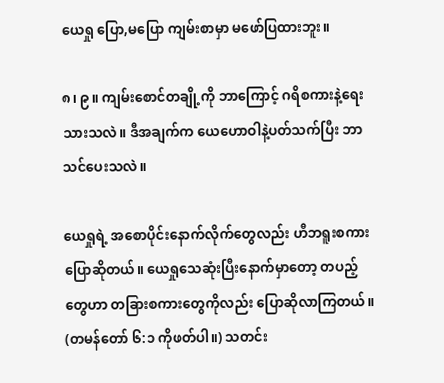ယေရှု ပြော,မပြော ကျမ်းစာမှာ မဖော်ပြထားဘူး။

၈၊ ၉။ ကျမ်းစောင်တချို့ကို ဘာကြောင့် ဂရိစကားနဲ့ရေးသားသလဲ။ ဒီအချက်က ယေဟောဝါနဲ့ပတ်သက်ပြီး ဘာသင်ပေးသလဲ။

ယေရှုရဲ့ အစောပိုင်းနောက်လိုက်တွေလည်း ဟီဘရူးစကားပြောဆိုတယ်။ ယေရှုသေဆုံးပြီးနောက်မှာတော့ တပည့်တွေဟာ တခြားစကားတွေကိုလည်း ပြောဆိုလာကြတယ်။ (တမန်တော် ၆:၁ ကိုဖတ်ပါ။) သတင်း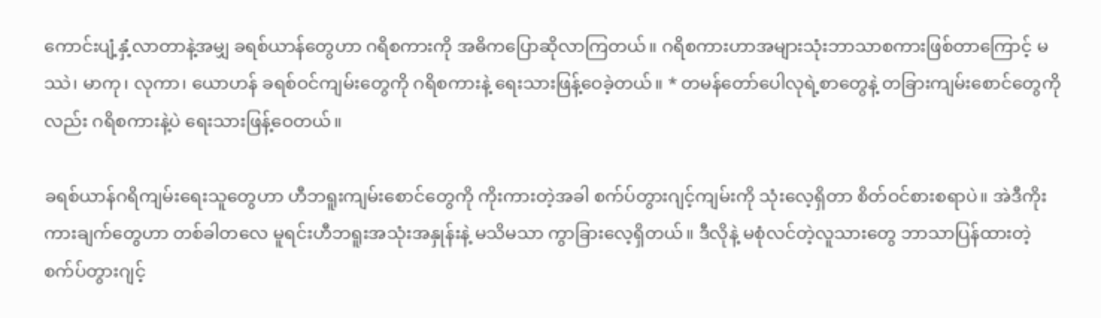ကောင်းပျံ့နှံ့လာတာနဲ့အမျှ ခရစ်ယာန်တွေဟာ ဂရိစကားကို အဓိကပြောဆိုလာကြတယ်။ ဂရိစကားဟာအများသုံးဘာသာစကားဖြစ်တာကြောင့် မဿဲ၊ မာကု၊ လုကာ၊ ယောဟန် ခရစ်ဝင်ကျမ်းတွေကို ဂရိစကားနဲ့ ရေးသားဖြန့်ဝေခဲ့တယ်။ * တမန်တော်ပေါလုရဲ့စာတွေနဲ့ တခြားကျမ်းစောင်တွေကိုလည်း ဂရိစကားနဲ့ပဲ ရေးသားဖြန့်ဝေတယ်။

ခရစ်ယာန်ဂရိကျမ်းရေးသူတွေဟာ ဟီဘရူးကျမ်းစောင်တွေကို ကိုးကားတဲ့အခါ စက်ပ်တွားဂျင့်ကျမ်းကို သုံးလေ့ရှိတာ စိတ်ဝင်စားစရာပဲ။ အဲဒီကိုးကားချက်တွေဟာ တစ်ခါတလေ မူရင်းဟီဘရူးအသုံးအနှုန်းနဲ့ မသိမသာ ကွာခြားလေ့ရှိတယ်။ ဒီလိုနဲ့ မစုံလင်တဲ့လူသားတွေ ဘာသာပြန်ထားတဲ့ စက်ပ်တွားဂျင့်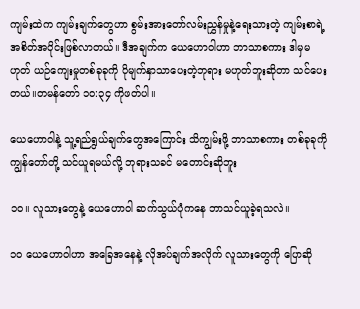ကျမ်းထဲက ကျမ်းချက်တွေဟာ စွမ်းအားတော်လမ်းညွှန်မှုနဲ့ရေးသားတဲ့ ကျမ်းစာရဲ့အစိတ်အပိုင်းဖြစ်လာတယ်။ ဒီအချက်က ယေဟောဝါဟာ ဘာသာစကား ဒါမှမဟုတ် ယဉ်ကျေးမှုတစ်ခုခုကို ပိုမျက်နှာသာပေးတဲ့ဘုရား မဟုတ်ဘူးဆိုတာ သင်ပေးတယ်။တမန်တော် ၁၀:၃၄ ကိုဖတ်ပါ။

ယေဟောဝါနဲ့ သူ့ရည်ရွယ်ချက်တွေအကြောင်း သိကျွမ်းဖို့ ဘာသာစကား တစ်ခုခုကို ကျွန်တော်တို့ သင်ယူရမယ်လို့ ဘုရားသခင် မတောင်းဆိုဘူး

၁၀။ လူသားတွေနဲ့ ယေဟောဝါ ဆက်သွယ်ပုံကနေ ဘာသင်ယူခဲ့ရသလဲ။

၁၀ ယေဟောဝါဟာ အခြေအနေနဲ့ လိုအပ်ချက်အလိုက် လူသားတွေကို ပြောဆို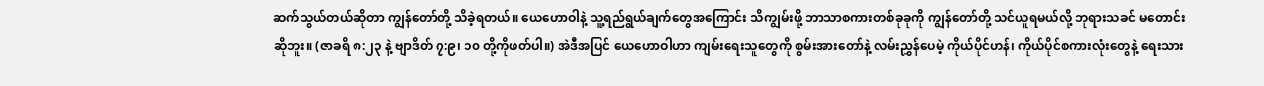ဆက်သွယ်တယ်ဆိုတာ ကျွန်တော်တို့ သိခဲ့ရတယ်။ ယေဟောဝါနဲ့ သူ့ရည်ရွယ်ချက်တွေအကြောင်း သိကျွမ်းဖို့ ဘာသာစကားတစ်ခုခုကို ကျွန်တော်တို့ သင်ယူရမယ်လို့ ဘုရားသခင် မတောင်းဆိုဘူး။ (ဇာခရိ ၈:၂၃ နဲ့ ဗျာဒိတ် ၇:၉၊ ၁၀ တို့ကိုဖတ်ပါ။) အဲဒီအပြင် ယေဟောဝါဟာ ကျမ်းရေးသူတွေကို စွမ်းအားတော်နဲ့ လမ်းညွှန်ပေမဲ့ ကိုယ်ပိုင်ဟန်၊ ကိုယ်ပိုင်စကားလုံးတွေနဲ့ ရေးသား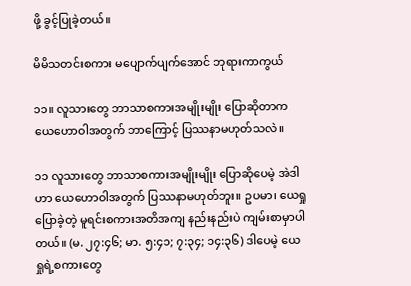ဖို့ ခွင့်ပြုခဲ့တယ်။

မိမိသတင်းစကား မပျောက်ပျက်အောင် ဘုရားကာကွယ်

၁၁။ လူသားတွေ ဘာသာစကားအမျိုးမျိုး ပြောဆိုတာက ယေဟောဝါအတွက် ဘာကြောင့် ပြဿနာမဟုတ်သလဲ။

၁၁ လူသားတွေ ဘာသာစကားအမျိုးမျိုး ပြောဆိုပေမဲ့ အဲဒါဟာ ယေဟောဝါအတွက် ပြဿနာမဟုတ်ဘူး။ ဥပမာ၊ ယေရှုပြောခဲ့တဲ့ မူရင်းစကားအတိအကျ နည်းနည်းပဲ ကျမ်းစာမှာပါတယ်။ (မ. ၂၇:၄၆; မာ. ၅:၄၁; ၇:၃၄; ၁၄:၃၆) ဒါပေမဲ့ ယေရှုရဲ့စကားတွေ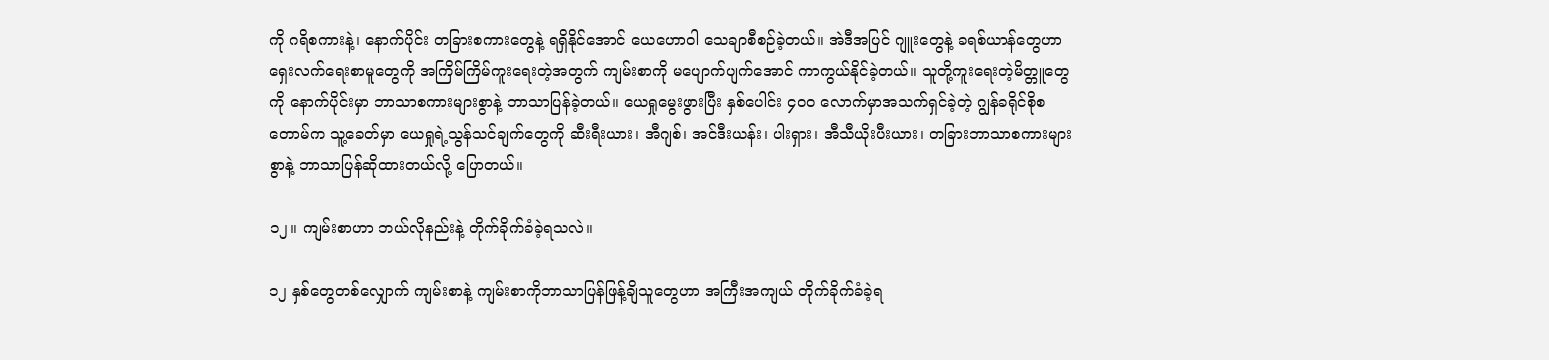ကို ဂရိစကားနဲ့၊ နောက်ပိုင်း တခြားစကားတွေနဲ့ ရရှိနိုင်အောင် ယေဟောဝါ သေချာစီစဉ်ခဲ့တယ်။ အဲဒီအပြင် ဂျူးတွေနဲ့ ခရစ်ယာန်တွေဟာ ရှေးလက်ရေးစာမူတွေကို အကြိမ်ကြိမ်ကူးရေးတဲ့အတွက် ကျမ်းစာကို မပျောက်ပျက်အောင် ကာကွယ်နိုင်ခဲ့တယ်။ သူတို့ကူးရေးတဲ့မိတ္တူတွေကို နောက်ပိုင်းမှာ ဘာသာစကားများစွာနဲ့ ဘာသာပြန်ခဲ့တယ်။ ယေရှုမွေးဖွားပြီး နှစ်ပေါင်း ၄၀၀ လောက်မှာအသက်ရှင်ခဲ့တဲ့ ဂျွန်ခရိုင်စိုစတောမ်က သူ့ခေတ်မှာ ယေရှုရဲ့သွန်သင်ချက်တွေကို ဆီးရီးယား၊ အီဂျစ်၊ အင်ဒီးယန်း၊ ပါးရှား၊ အီသီယိုးပီးယား၊ တခြားဘာသာစကားများစွာနဲ့ ဘာသာပြန်ဆိုထားတယ်လို့ ပြောတယ်။

၁၂။ ကျမ်းစာဟာ ဘယ်လိုနည်းနဲ့ တိုက်ခိုက်ခံခဲ့ရသလဲ။

၁၂ နှစ်တွေတစ်လျှောက် ကျမ်းစာနဲ့ ကျမ်းစာကိုဘာသာပြန်ဖြန့်ချိသူတွေဟာ အကြီးအကျယ် တိုက်ခိုက်ခံခဲ့ရ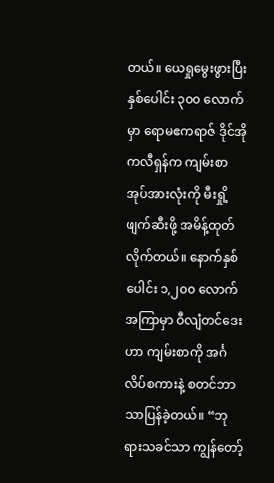တယ်။ ယေရှုမွေးဖွားပြီး နှစ်ပေါင်း ၃၀၀ လောက်မှာ ရောမဧကရာဇ် ဒိုင်အိုကလီရှန်က ကျမ်းစာအုပ်အားလုံးကို မီးရှို့ဖျက်ဆီးဖို့ အမိန့်ထုတ်လိုက်တယ်။ နောက်နှစ်ပေါင်း ၁,၂၀၀ လောက်အကြာမှာ ဝီလျံတင်ဒေးဟာ ကျမ်းစာကို အင်္ဂလိပ်စကားနဲ့ စတင်ဘာသာပြန်ခဲ့တယ်။ “ဘုရားသခင်သာ ကျွန်တော့်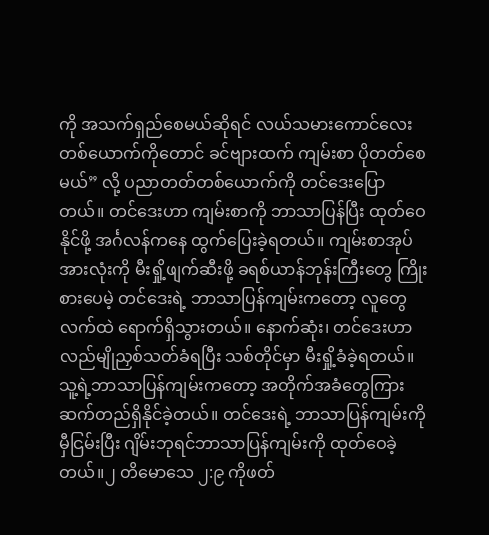ကို အသက်ရှည်စေမယ်ဆိုရင် လယ်သမားကောင်လေးတစ်ယောက်ကိုတောင် ခင်ဗျားထက် ကျမ်းစာ ပိုတတ်စေမယ်” လို့ ပညာတတ်တစ်ယောက်ကို တင်ဒေးပြောတယ်။ တင်ဒေးဟာ ကျမ်းစာကို ဘာသာပြန်ပြီး ထုတ်ဝေနိုင်ဖို့ အင်္ဂလန်ကနေ ထွက်ပြေးခဲ့ရတယ်။ ကျမ်းစာအုပ်အားလုံးကို မီးရှို့ဖျက်ဆီးဖို့ ခရစ်ယာန်ဘုန်းကြီးတွေ ကြိုးစားပေမဲ့ တင်ဒေးရဲ့ ဘာသာပြန်ကျမ်းကတော့ လူတွေလက်ထဲ ရောက်ရှိသွားတယ်။ နောက်ဆုံး၊ တင်ဒေးဟာ လည်မျိုညှစ်သတ်ခံရပြီး သစ်တိုင်မှာ မီးရှို့ခံခဲ့ရတယ်။ သူ့ရဲ့ဘာသာပြန်ကျမ်းကတော့ အတိုက်အခံတွေကြား ဆက်တည်ရှိနိုင်ခဲ့တယ်။ တင်ဒေးရဲ့ ဘာသာပြန်ကျမ်းကို မှီငြမ်းပြီး ဂျိမ်းဘုရင်ဘာသာပြန်ကျမ်းကို ထုတ်ဝေခဲ့တယ်။၂ တိမောသေ ၂:၉ ကိုဖတ်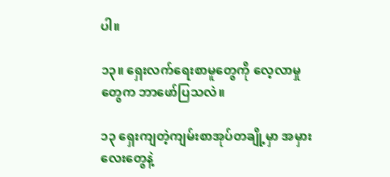ပါ။

၁၃။ ရှေးလက်ရေးစာမူတွေကို လေ့လာမှုတွေက ဘာဖော်ပြသလဲ။

၁၃ ရှေးကျတဲ့ကျမ်းစာအုပ်တချို့မှာ အမှားလေးတွေနဲ့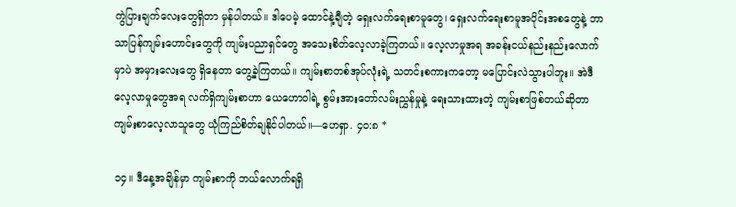ကွဲပြားချက်လေးတွေရှိတာ မှန်ပါတယ်။ ဒါပေမဲ့ ထောင်နဲ့ချီတဲ့ ရှေးလက်ရေးစာမူတွေ၊ ရှေးလက်ရေးစာမူအပိုင်းအစတွေနဲ့ ဘာသာပြန်ကျမ်းဟောင်းတွေကို ကျမ်းပညာရှင်တွေ အသေးစိတ်လေ့လာခဲ့ကြတယ်။ လေ့လာမှုအရ အခန်းငယ်နည်းနည်းလောက်မှာပဲ အမှားလေးတွေ ရှိနေတာ တွေ့ခဲ့ကြတယ်။ ကျမ်းစာတစ်အုပ်လုံးရဲ့ သတင်းစကားကတော့ မပြောင်းလဲသွားပါဘူး။ အဲဒီလေ့လာမှုတွေအရ လက်ရှိကျမ်းစာဟာ ယေဟောဝါရဲ့ စွမ်းအားတော်လမ်းညွှန်မှုနဲ့ ရေးသားထားတဲ့ ကျမ်းစာဖြစ်တယ်ဆိုတာ ကျမ်းစာလေ့လာသူတွေ ယုံကြည်စိတ်ချနိုင်ပါတယ်။—ဟေရှာ. ၄၀:၈ *

၁၄။ ဒီနေ့အချိန်မှာ ကျမ်းစာကို ဘယ်လောက်ရရှိ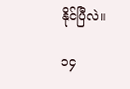နိုင်ပြီလဲ။

၁၄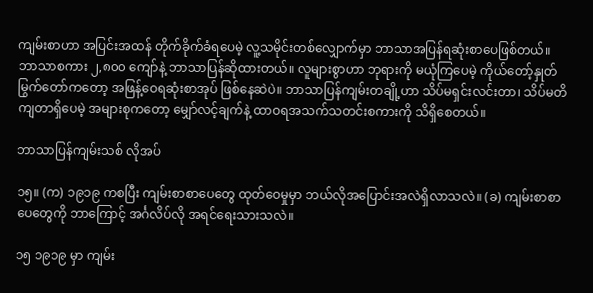ကျမ်းစာဟာ အပြင်းအထန် တိုက်ခိုက်ခံရပေမဲ့ လူ့သမိုင်းတစ်လျှောက်မှာ ဘာသာအပြန်ရဆုံးစာပေဖြစ်တယ်။ ဘာသာစကား ၂,၈၀၀ ကျော်နဲ့ ဘာသာပြန်ဆိုထားတယ်။ လူများစွာဟာ ဘုရားကို မယုံကြပေမဲ့ ကိုယ်တော့်နှုတ်မြွက်တော်ကတော့ အဖြန့်ဝေရဆုံးစာအုပ် ဖြစ်နေဆဲပဲ။ ဘာသာပြန်ကျမ်းတချို့ဟာ သိပ်မရှင်းလင်းတာ၊ သိပ်မတိကျတာရှိပေမဲ့ အများစုကတော့ မျှော်လင့်ချက်နဲ့ ထာဝရအသက်သတင်းစကားကို သိရှိစေတယ်။

ဘာသာပြန်ကျမ်းသစ် လိုအပ်

၁၅။ (က) ၁၉၁၉ ကစပြီး ကျမ်းစာစာပေတွေ ထုတ်ဝေမှုမှာ ဘယ်လိုအပြောင်းအလဲရှိလာသလဲ။ (ခ) ကျမ်းစာစာပေတွေကို ဘာကြောင့် အင်္ဂလိပ်လို အရင်ရေးသားသလဲ။

၁၅ ၁၉၁၉ မှာ ကျမ်း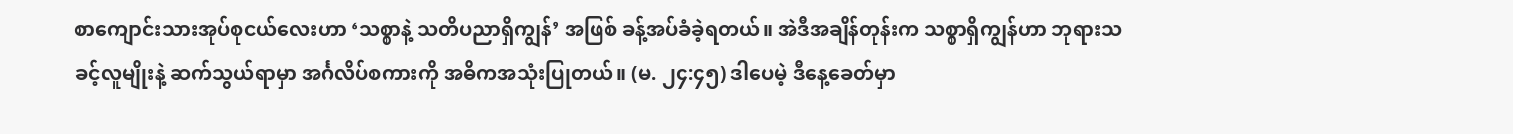စာကျောင်းသားအုပ်စုငယ်လေးဟာ ‘သစ္စာနဲ့ သတိပညာရှိကျွန်’ အဖြစ် ခန့်အပ်ခံခဲ့ရတယ်။ အဲဒီအချိန်တုန်းက သစ္စာရှိကျွန်ဟာ ဘုရားသခင့်လူမျိုးနဲ့ ဆက်သွယ်ရာမှာ အင်္ဂလိပ်စကားကို အဓိကအသုံးပြုတယ်။ (မ. ၂၄:၄၅) ဒါပေမဲ့ ဒီနေ့ခေတ်မှာ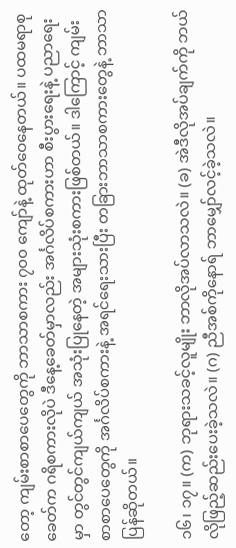တော့ ကျမ်းစာစာပေတွေကို ဘာသာစကား ၇၀၀ ကျော်နဲ့ ထုတ်ဝေနေတယ်။ ပထမရာစုခေတ်က ဂရိစကားလိုပဲ ဒီနေ့ခေတ်မှာလည်း အင်္ဂလိပ်စကားဟာ စီးပွားရေးနဲ့ ပညာရေးမှာ တွင်တွင်ကျယ်ကျယ် အသုံးပြုနေတဲ့ အများသုံးစကားဖြစ်တယ်။ ဒါကြောင့် ကျမ်းစာစာပေတွေကို အင်္ဂလိပ်စကားနဲ့ အရင်ရေးသားပြီး တခြားဘာသာစကားတွေနဲ့ ဘာသာပြန်ဆိုတယ်။

၁၆၊ ၁၇။ (က) ဘုရားသခင့်လူမျိုး ဘာလိုအပ်လာသလဲ။ (ခ) အဲဒီလိုအပ်ချက်ကို ဘယ်လိုဖြည့်ဆည်းပေးခဲ့သလဲ။ (ဂ) ညီအစ်ကိုနောရ် ဘာမျှော်လင့်ခဲ့သလဲ။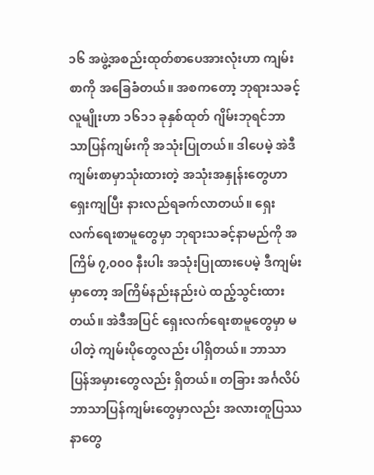၁၆ အဖွဲ့အစည်းထုတ်စာပေအားလုံးဟာ ကျမ်းစာကို အခြေခံတယ်။ အစကတော့ ဘုရားသခင့်လူမျိုးဟာ ၁၆၁၁ ခုနှစ်ထုတ် ဂျိမ်းဘုရင်ဘာသာပြန်ကျမ်းကို အသုံးပြုတယ်။ ဒါပေမဲ့ အဲဒီကျမ်းစာမှာသုံးထားတဲ့ အသုံးအနှုန်းတွေဟာ ရှေးကျပြီး နားလည်ရခက်လာတယ်။ ရှေးလက်ရေးစာမူတွေမှာ ဘုရားသခင့်နာမည်ကို အကြိမ် ၇,၀၀၀ နီးပါး အသုံးပြုထားပေမဲ့ ဒီကျမ်းမှာတော့ အကြိမ်နည်းနည်းပဲ ထည့်သွင်းထားတယ်။ အဲဒီအပြင် ရှေးလက်ရေးစာမူတွေမှာ မပါတဲ့ ကျမ်းပိုတွေလည်း ပါရှိတယ်။ ဘာသာပြန်အမှားတွေလည်း ရှိတယ်။ တခြား အင်္ဂလိပ်ဘာသာပြန်ကျမ်းတွေမှာလည်း အလားတူပြဿနာတွေ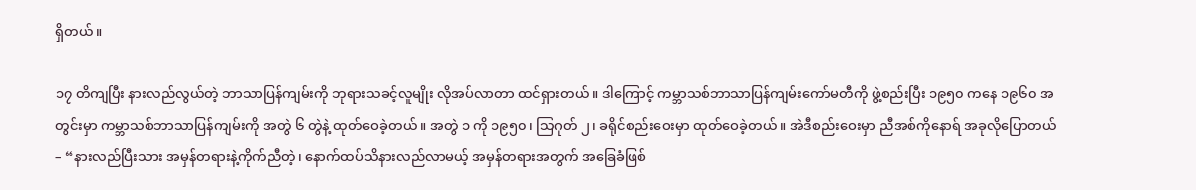ရှိတယ်။

၁၇ တိကျပြီး နားလည်လွယ်တဲ့ ဘာသာပြန်ကျမ်းကို ဘုရားသခင့်လူမျိုး လိုအပ်လာတာ ထင်ရှားတယ်။ ဒါကြောင့် ကမ္ဘာသစ်ဘာသာပြန်ကျမ်းကော်မတီကို ဖွဲ့စည်းပြီး ၁၉၅၀ ကနေ ၁၉၆၀ အတွင်းမှာ ကမ္ဘာသစ်ဘာသာပြန်ကျမ်းကို အတွဲ ၆ တွဲနဲ့ ထုတ်ဝေခဲ့တယ်။ အတွဲ ၁ ကို ၁၉၅၀၊ သြဂုတ် ၂၊ ခရိုင်စည်းဝေးမှာ ထုတ်ဝေခဲ့တယ်။ အဲဒီစည်းဝေးမှာ ညီအစ်ကိုနောရ် အခုလိုပြောတယ်– “နားလည်ပြီးသား အမှန်တရားနဲ့ကိုက်ညီတဲ့၊ နောက်ထပ်သိနားလည်လာမယ့် အမှန်တရားအတွက် အခြေခံဖြစ်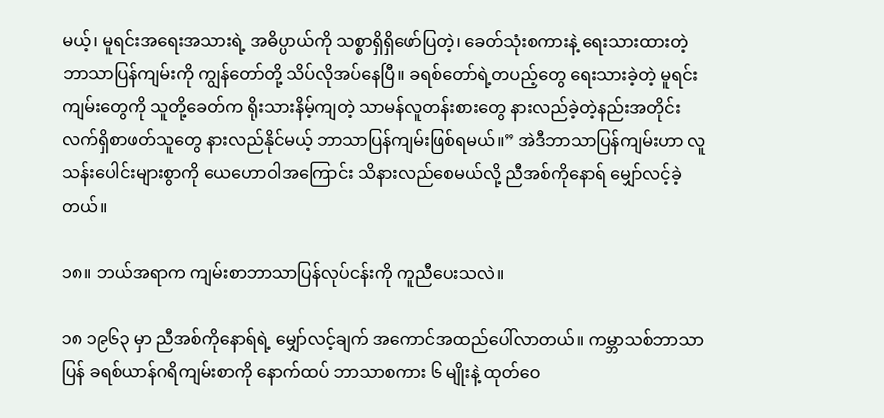မယ့်၊ မူရင်းအရေးအသားရဲ့ အဓိပ္ပာယ်ကို သစ္စာရှိရှိဖော်ပြတဲ့၊ ခေတ်သုံးစကားနဲ့ ရေးသားထားတဲ့ ဘာသာပြန်ကျမ်းကို ကျွန်တော်တို့ သိပ်လိုအပ်နေပြီ။ ခရစ်တော်ရဲ့တပည့်တွေ ရေးသားခဲ့တဲ့ မူရင်းကျမ်းတွေကို သူတို့ခေတ်က ရိုးသားနိမ့်ကျတဲ့ သာမန်လူတန်းစားတွေ နားလည်ခဲ့တဲ့နည်းအတိုင်း လက်ရှိစာဖတ်သူတွေ နားလည်နိုင်မယ့် ဘာသာပြန်ကျမ်းဖြစ်ရမယ်။” အဲဒီဘာသာပြန်ကျမ်းဟာ လူသန်းပေါင်းများစွာကို ယေဟောဝါအကြောင်း သိနားလည်စေမယ်လို့ ညီအစ်ကိုနောရ် မျှော်လင့်ခဲ့တယ်။

၁၈။ ဘယ်အရာက ကျမ်းစာဘာသာပြန်လုပ်ငန်းကို ကူညီပေးသလဲ။

၁၈ ၁၉၆၃ မှာ ညီအစ်ကိုနောရ်ရဲ့ မျှော်လင့်ချက် အကောင်အထည်ပေါ်လာတယ်။ ကမ္ဘာသစ်ဘာသာပြန် ခရစ်ယာန်ဂရိကျမ်းစာကို နောက်ထပ် ဘာသာစကား ၆ မျိုးနဲ့ ထုတ်ဝေ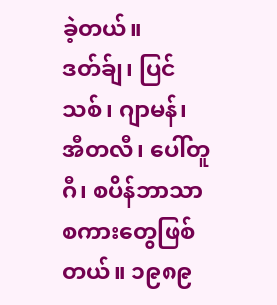ခဲ့တယ်။ ဒတ်ခ်ျ၊ ပြင်သစ်၊ ဂျာမန်၊ အီတလီ၊ ပေါ်တူဂီ၊ စပိန်ဘာသာစကားတွေဖြစ်တယ်။ ၁၉၈၉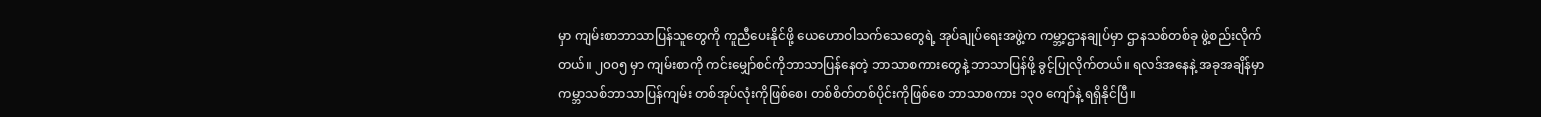မှာ ကျမ်းစာဘာသာပြန်သူတွေကို ကူညီပေးနိုင်ဖို့ ယေဟောဝါသက်သေတွေရဲ့ အုပ်ချုပ်ရေးအဖွဲ့က ကမ္ဘာ့ဌာနချုပ်မှာ ဌာနသစ်တစ်ခု ဖွဲ့စည်းလိုက်တယ်။ ၂၀၀၅ မှာ ကျမ်းစာကို ကင်းမျှော်စင်ကိုဘာသာပြန်နေတဲ့ ဘာသာစကားတွေနဲ့ ဘာသာပြန်ဖို့ ခွင့်ပြုလိုက်တယ်။ ရလဒ်အနေနဲ့ အခုအချိန်မှာ ကမ္ဘာသစ်ဘာသာပြန်ကျမ်း တစ်အုပ်လုံးကိုဖြစ်စေ၊ တစ်စိတ်တစ်ပိုင်းကိုဖြစ်စေ ဘာသာစကား ၁၃၀ ကျော်နဲ့ ရရှိနိုင်ပြီ။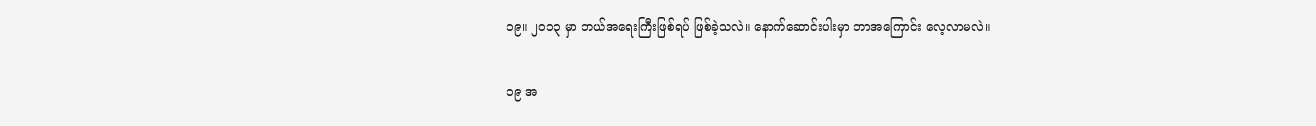၁၉။ ၂၀၁၃ မှာ ဘယ်အရေးကြီးဖြစ်ရပ် ဖြစ်ခဲ့သလဲ။ နောက်ဆောင်းပါးမှာ ဘာအကြောင်း လေ့လာမလဲ။

၁၉ အ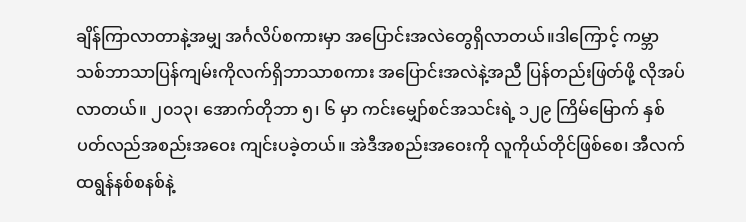ချိန်ကြာလာတာနဲ့အမျှ အင်္ဂလိပ်စကားမှာ အပြောင်းအလဲတွေရှိလာတယ်။ဒါကြောင့် ကမ္ဘာသစ်ဘာသာပြန်ကျမ်းကိုလက်ရှိဘာသာစကား အပြောင်းအလဲနဲ့အညီ ပြန်တည်းဖြတ်ဖို့ လိုအပ်လာတယ်။ ၂၀၁၃၊ အောက်တိုဘာ ၅၊ ၆ မှာ ကင်းမျှော်စင်အသင်းရဲ့ ၁၂၉ ကြိမ်မြောက် နှစ်ပတ်လည်အစည်းအဝေး ကျင်းပခဲ့တယ်။ အဲဒီအစည်းအဝေးကို လူကိုယ်တိုင်ဖြစ်စေ၊ အီလက်ထရွန်နစ်စနစ်နဲ့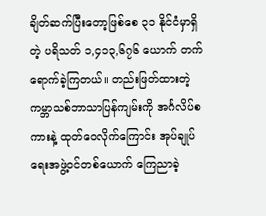ချိတ်ဆက်ပြီးတော့ဖြစ်စေ ၃၁ နိုင်ငံမှာရှိတဲ့ ပရိသတ် ၁,၄၁၃,၆၇၆ ယောက် တက်ရောက်ခဲ့ကြတယ်။ တည်းဖြတ်ထားတဲ့ ကမ္ဘာသစ်ဘာသာပြန်ကျမ်းကို အင်္ဂလိပ်စကားနဲ့ ထုတ်ဝေလိုက်ကြောင်း အုပ်ချုပ်ရေးအဖွဲ့ဝင်တစ်ယောက် ကြေညာခဲ့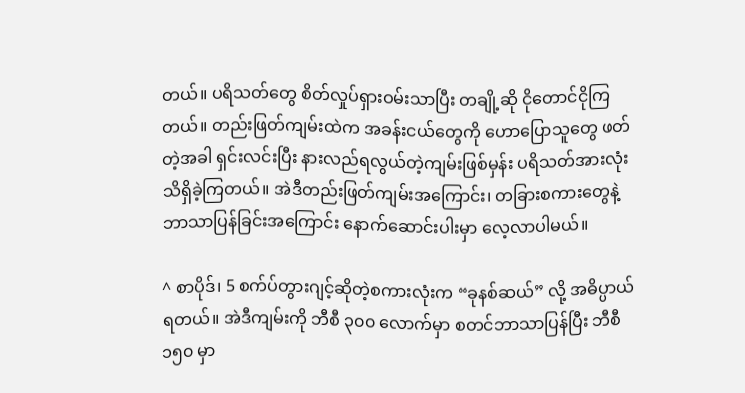တယ်။ ပရိသတ်တွေ စိတ်လှုပ်ရှားဝမ်းသာပြီး တချို့ဆို ငိုတောင်ငိုကြတယ်။ တည်းဖြတ်ကျမ်းထဲက အခန်းငယ်တွေကို ဟောပြောသူတွေ ဖတ်တဲ့အခါ ရှင်းလင်းပြီး နားလည်ရလွယ်တဲ့ကျမ်းဖြစ်မှန်း ပရိသတ်အားလုံး သိရှိခဲ့ကြတယ်။ အဲဒီတည်းဖြတ်ကျမ်းအကြောင်း၊ တခြားစကားတွေနဲ့ ဘာသာပြန်ခြင်းအကြောင်း နောက်ဆောင်းပါးမှာ လေ့လာပါမယ်။

^ စာပိုဒ်၊ 5 စက်ပ်တွားဂျင့်ဆိုတဲ့စကားလုံးက “ခုနစ်ဆယ်” လို့ အဓိပ္ပာယ်ရတယ်။ အဲဒီကျမ်းကို ဘီစီ ၃၀၀ လောက်မှာ စတင်ဘာသာပြန်ပြီး ဘီစီ ၁၅၀ မှာ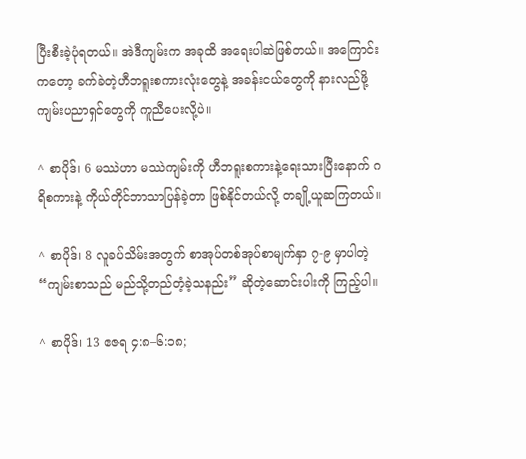ပြီးစီးခဲ့ပုံရတယ်။ အဲဒီကျမ်းက အခုထိ အရေးပါဆဲဖြစ်တယ်။ အကြောင်းကတော့ ခက်ခဲတဲ့ဟီဘရူးစကားလုံးတွေနဲ့ အခန်းငယ်တွေကို နားလည်ဖို့ ကျမ်းပညာရှင်တွေကို ကူညီပေးလို့ပဲ။

^ စာပိုဒ်၊ 6 မဿဲဟာ မဿဲကျမ်းကို ဟီဘရူးစကားနဲ့ရေးသားပြီးနောက် ဂရိစကားနဲ့ ကိုယ်တိုင်ဘာသာပြန်ခဲ့တာ ဖြစ်နိုင်တယ်လို့ တချို့ယူဆကြတယ်။

^ စာပိုဒ်၊ 8 လူခပ်သိမ်းအတွက် စာအုပ်တစ်အုပ်စာမျက်နှာ ၇-၉ မှာပါတဲ့ “ကျမ်းစာသည် မည်သို့တည်တံ့ခဲ့သနည်း” ဆိုတဲ့ဆောင်းပါးကို ကြည့်ပါ။

^ စာပိုဒ်၊ 13 ဧဇရ ၄:၈–၆:၁၈;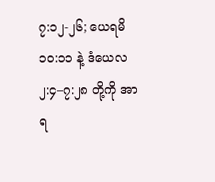၇:၁၂-၂၆; ယေရမိ ၁၀:၁၁ နဲ့ ဒံယေလ ၂:၄–၇:၂၈ တို့ကို အာရ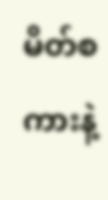မိတ်စကားနဲ့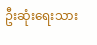ဦးဆုံးရေးသား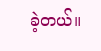ခဲ့တယ်။